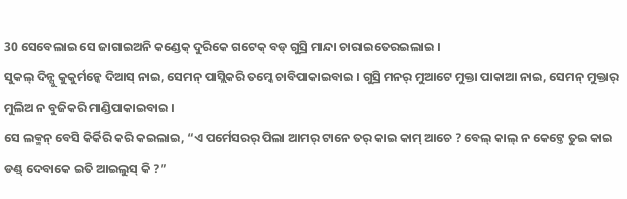30 ସେବେଲାଇ ସେ ଜାଗାଇଅନି କଣ୍ଡେକ୍ ଦୁରିକେ ଗଟେକ୍ ବଡ୍ ଗୁସ୍ରି ମାନ୍ଦା ଚାରାଇତେରଇଲାଇ ।
ସୁକଲ୍ ଦିନ୍ସୁ କୁକୁର୍ମନ୍କେ ଦିଆସ୍ ନାଇ, ସେମନ୍ ପାସ୍ଲିକରି ତମ୍କେ ଚାବିପାକାଇବାଇ । ଗୁସ୍ରି ମନର୍ ମୁଆଟେ ମୁକ୍ତା ପାକାଆ ନାଇ, ସେମନ୍ ମୁକ୍ତାର୍ ମୁଲିଅ ନ ବୁଜିକରି ମାଣ୍ଡିପାକାଇବାଇ ।
ସେ ଲକ୍ମନ୍ ବେସି କିର୍କିରି କରି କଇଲାଇ, “ଏ ପର୍ମେସରର୍ ପିଲା ଆମର୍ ଟାନେ ତର୍ କାଇ କାମ୍ ଆଚେ ? ବେଲ୍ କାଲ୍ ନ କେଟ୍ତେ ତୁଇ କାଇ ଡଣ୍ଡ୍ ଦେବାକେ ଇତି ଆଇଲୁସ୍ କି ?”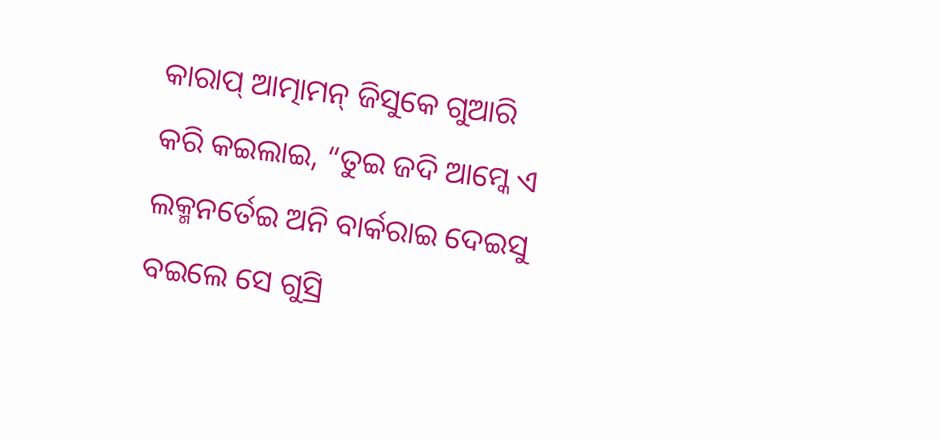କାରାପ୍ ଆତ୍ମାମନ୍ ଜିସୁକେ ଗୁଆରି କରି କଇଲାଇ, “ତୁଇ ଜଦି ଆମ୍କେ ଏ ଲକ୍ମନର୍ତେଇ ଅନି ବାର୍କରାଇ ଦେଇସୁ ବଇଲେ ସେ ଗୁସ୍ରି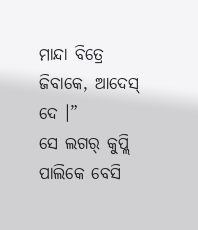ମାନ୍ଦା ବିତ୍ରେ ଜିବାକେ, ଆଦେସ୍ ଦେ ।”
ସେ ଲଗର୍ କୁପ୍ଲି ପାଲିକେ ବେସି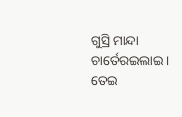ଗୁସ୍ରି ମାନ୍ଦା ଚାର୍ତେରଇଲାଇ ।
ତେଇ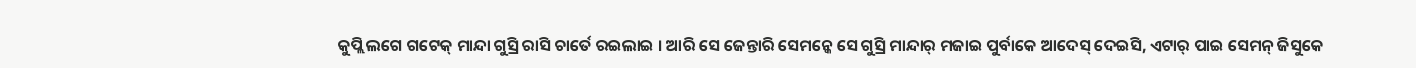କୁପ୍ଲି ଲଗେ ଗଟେକ୍ ମାନ୍ଦା ଗୁସ୍ରି ରାସି ଚାର୍ତେ ରଇଲାଇ । ଆରି ସେ ଜେନ୍ତାରି ସେମନ୍କେ ସେ ଗୁସ୍ରି ମାନ୍ଦାର୍ ମଜାଇ ପୁର୍ବାକେ ଆଦେସ୍ ଦେଇସି, ଏଟାର୍ ପାଇ ସେମନ୍ ଜିସୁକେ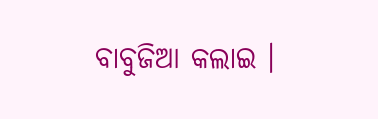ବାବୁଜିଆ କଲାଇ ।